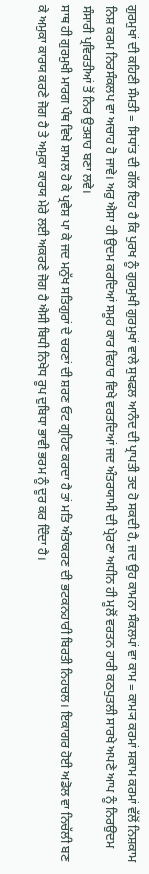ਗੁਰਮੁਖਾਂ ਦੀ ਕਹਿਣੀ ਸੰਮਤੀ = ਸਿਧਾਂਤ ਦੀ ਗੱਲ ਇਹ ਹੈ ਕਿ ਪੁਰਖ ਨੂੰ ਗੁਰਮੁਖੀ ਗੁਰਮੁਖਾਂ ਵਾਲੇ ਸੁਖਫਲ ਆਨੰਦ ਦੀ ਪ੍ਰਾਪਤੀ ਤਦ ਹੋ ਸਕਦੀ ਹੈ, ਜਦ ਉਹ ਕਾਮਨਾ ਸੰਕਲਪਾਂ ਵਾ ਕਾਮ = ਕਾਮ੍ਯ ਕਰਮਾਂ ਸਕਾਮ ਕਰਮਾਂ ਵੱਲੋਂ ਨਿਸ਼ਕਾਮ ਨਿਸ਼ ਕਰਮ ਨਿਰਸੰਕਲਪ ਵਾ ਅਚਾਹ ਹੋ ਜਾਵੇ। ਅਰੁ ਐਸਾ ਹੀ ਉਦਮ ਕਰਦਿਆਂ ਸਮੂਹ ਕਾਰ ਵਿਹਾਰ ਵਿਖੇ ਵਰਤਦਿਆਂ ਜਦ ਅੰਤਰਯਾਮੀ ਦੀ ਪ੍ਰੇਰਣਾ ਅਧੀਨ ਹੀ ਮੂਲੋਂ ਵਰਤਨ ਹਾਰੀ ਕਠਪੁਤਲੀ ਸਾਰਖੇ ਅਪਣੇ ਆਪ ਨੂੰ ਨਿਰਉਦਮ ਸੰਸਾਰੀ ਪ੍ਰਵਿਰਤੀਆਂ ਤੋਂ ਨਿਰ ਉਤਸ਼ਾਹ ਬਣਾ ਲਵੇ।
ਸਾਥ ਹੀ ਗੁਰਮੁਖੀ ਮਾਰਗ ਪੰਥ ਵਿਖੇ ਸ਼ਾਮਲ ਹੋ ਕੇ ਪ੍ਰਵੇਸ਼ ਪਾ ਕੇ ਜਦ ਮਨੁੱਖ ਸਤਿਗੁਰਾਂ ਦੇ ਚਰਣਾਂ ਦੀ ਸ਼ਰਣ ਓਟ ਗ੍ਰਹਿਣ ਕਰਦਾ ਹੈ ਤਾਂ ਮਤਿ ਅੰਤਾਕਰਣ ਦੀ ਭਟਕਨਹਾਰੀ ਬਿਰਤੀ ਨਿਹਚਲ। ਇਕਾਗਰ ਹੋਈ ਅਡੋਲ ਵਾ ਨਿਚੱਲੀ ਬਣ ਕੇ ਅਮੁਕਾ ਕਾਰਯ ਕਰਣੇ ਜੋਗ ਹੈ ਤੇ ਅਮੁਕਾ ਕਾਰਯ ਮੇਰੇ ਲਈ ਅਕਰਣੇ ਜੋਗ ਹੈ ਐਸੀ ਬਿਧੀ ਨਿਖੇਧ ਰੂਪ ਦੁਬਿਧਾ ਭਾਵੀ ਭਰਮ ਨੂੰ ਦੂਰ ਕਰ ਦਿੰਦਾ ਹੈ।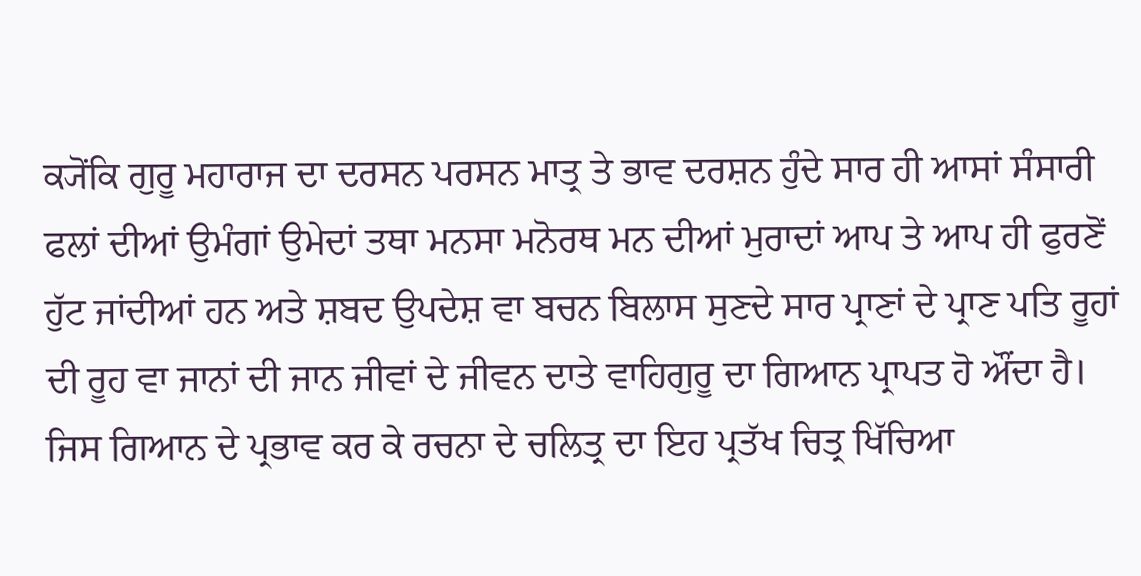ਕ੍ਯੋਂਕਿ ਗੁਰੂ ਮਹਾਰਾਜ ਦਾ ਦਰਸਨ ਪਰਸਨ ਮਾਤ੍ਰ ਤੇ ਭਾਵ ਦਰਸ਼ਨ ਹੁੰਦੇ ਸਾਰ ਹੀ ਆਸਾਂ ਸੰਸਾਰੀ ਫਲਾਂ ਦੀਆਂ ਉਮੰਗਾਂ ਉਮੇਦਾਂ ਤਥਾ ਮਨਸਾ ਮਨੋਰਥ ਮਨ ਦੀਆਂ ਮੁਰਾਦਾਂ ਆਪ ਤੇ ਆਪ ਹੀ ਫੁਰਣੋਂ ਹੁੱਟ ਜਾਂਦੀਆਂ ਹਨ ਅਤੇ ਸ਼ਬਦ ਉਪਦੇਸ਼ ਵਾ ਬਚਨ ਬਿਲਾਸ ਸੁਣਦੇ ਸਾਰ ਪ੍ਰਾਣਾਂ ਦੇ ਪ੍ਰਾਣ ਪਤਿ ਰੂਹਾਂ ਦੀ ਰੂਹ ਵਾ ਜਾਨਾਂ ਦੀ ਜਾਨ ਜੀਵਾਂ ਦੇ ਜੀਵਨ ਦਾਤੇ ਵਾਹਿਗੁਰੂ ਦਾ ਗਿਆਨ ਪ੍ਰਾਪਤ ਹੋ ਔਂਦਾ ਹੈ।
ਜਿਸ ਗਿਆਨ ਦੇ ਪ੍ਰਭਾਵ ਕਰ ਕੇ ਰਚਨਾ ਦੇ ਚਲਿਤ੍ਰ ਦਾ ਇਹ ਪ੍ਰਤੱਖ ਚਿਤ੍ਰ ਖਿੱਚਿਆ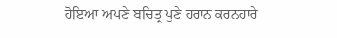ਹੋਇਆ ਅਪਣੇ ਬਚਿਤ੍ਰ ਪੁਣੇ ਹਰਾਨ ਕਰਨਹਾਰੇ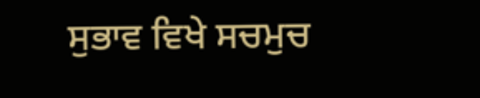ਸੁਭਾਵ ਵਿਖੇ ਸਚਮੁਚ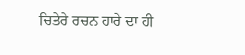ਚਿਤੇਰੇ ਰਚਨ ਹਾਰੇ ਦਾ ਹੀ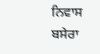ਨਿਵਾਸ ਬਸੇਰਾ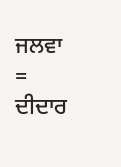ਜਲਵਾ = ਦੀਦਾਰ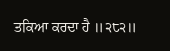ਤਕਿਆ ਕਰਦਾ ਹੈ ॥੨੮੨॥